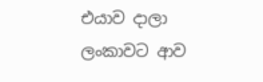එයාව දාලා ලංකාවට ආව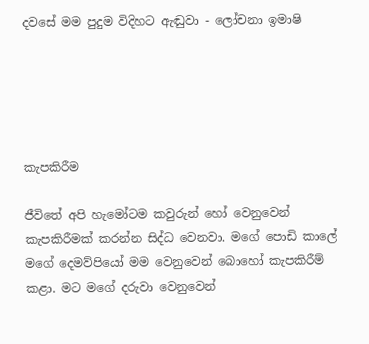දවසේ මම පුදුම විදිහට ඇඬුවා - ලෝචනා ඉමාෂි





කැපකිරීම

ජීවිතේ අපි හැමෝටම කවුරුන් හෝ වෙනුවෙන් කැපකිරීමක් කරන්න සිද්ධ වෙනවා. මගේ පොඩි කාලේ මගේ දෙමව්පියෝ මම වෙනුවෙන් බොහෝ කැපකිරීම් කළා. මට මගේ දරුවා වෙනුවෙන්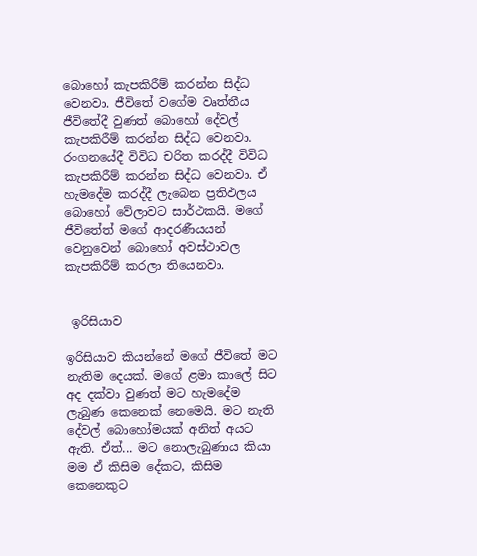බොහෝ කැපකිරීම් කරන්න සිද්ධ වෙනවා. ජීවිතේ වගේම වෘත්තීය ජීවිතේදී වුණත් බොහෝ දේවල් කැපකිරීම් කරන්න සිද්ධ වෙනවා. රංගනයේදී විවිධ චරිත කරද්දී විවිධ කැපකිරීම් කරන්න සිද්ධ වෙනවා. ඒ හැමදේම කරද්දී ලැබෙන ප්‍රතිඵලය බොහෝ වේලාවට සාර්ථකයි. මගේ ජීවිතේත් මගේ ආදරණීයයන් වෙනුවෙන් බොහෝ අවස්ථාවල කැපකිරීම් කරලා තියෙනවා.


 ඉරිසියාව

ඉරිසියාව කියන්නේ මගේ ජීවිතේ මට නැතිම දෙයක්. මගේ ළමා කාලේ සිට අද දක්වා වුණත් මට හැමදේම ලැබුණ කෙනෙක් නෙමෙයි. මට නැති දේවල් බොහෝමයක් අනිත් අයට ඇති. ඒත්... මට නොලැබුණාය කියා මම ඒ කිසිම දේකට, කිසිම කෙනෙකුට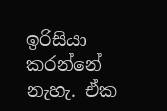ඉරිසියා කරන්නේ නැහැ. ඒක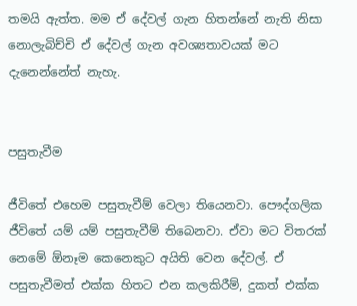තමයි ඇත්ත. මම ඒ දේවල් ගැන හිතන්නේ නැති නිසා නොලැබිච්චි ඒ දේවල් ගැන අවශ්‍යතාවයක් මට දැනෙන්නේත් නැහැ.


පසුතැවීම

ජීවිතේ එහෙම පසුතැවීම් වෙලා තියෙනවා. පෞද්ගලික ජීවිතේ යම් යම් පසුතැවීම් තිබෙනවා. ඒවා මට විතරක් නෙමේ ඕනෑම කෙනෙකුට අයිති වෙන දේවල්. ඒ පසුතැවීමත් එක්ක හිතට එන කලකිරීම්, දුකත් එක්ක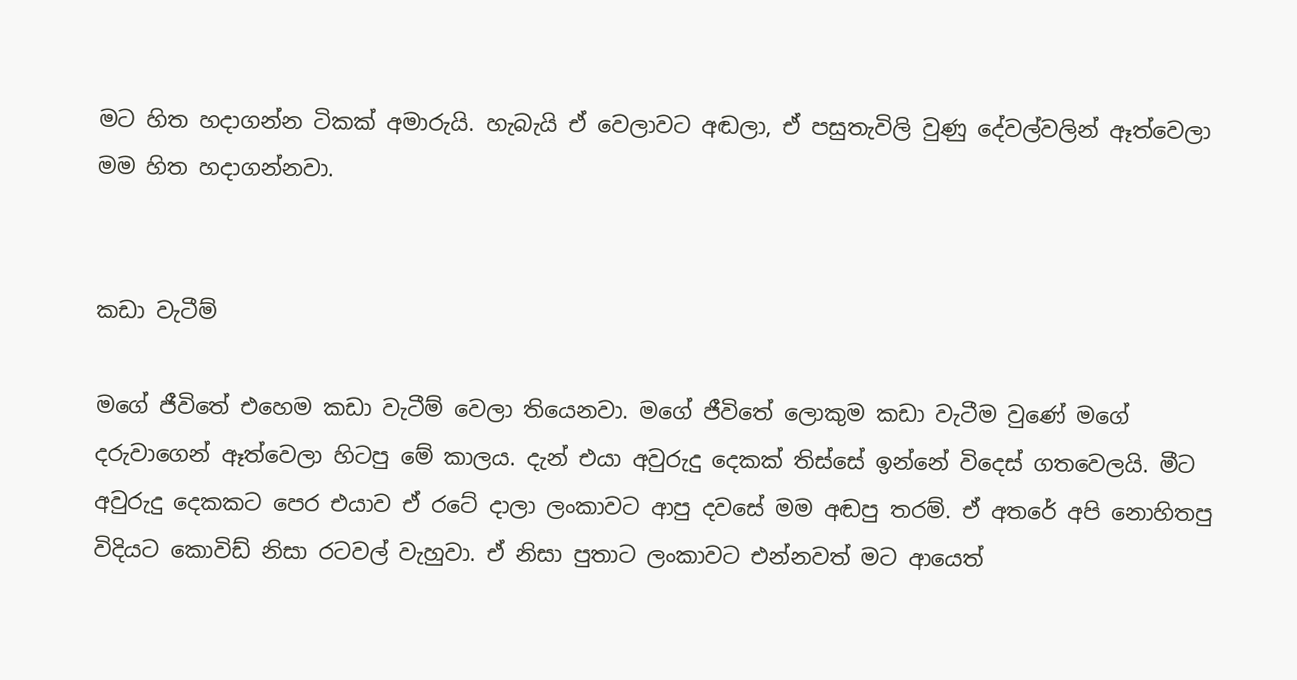මට හිත හදාගන්න ටිකක් අමාරුයි. හැබැයි ඒ වෙලාවට අඬලා, ඒ පසුතැවිලි වුණු දේවල්වලින් ඈත්වෙලා මම හිත හදාගන්නවා.


කඩා වැටීම්

මගේ ජීවිතේ එහෙම කඩා වැටීම් වෙලා තියෙනවා. මගේ ජීවිතේ ලොකුම කඩා වැටීම වුණේ මගේ දරුවාගෙන් ඈත්වෙලා හිටපු මේ කාලය. දැන් එයා අවුරුදු දෙකක් තිස්සේ ඉන්නේ විදෙස් ගතවෙලයි. මීට අවුරුදු දෙකකට පෙර එයාව ඒ රටේ දාලා ලංකාවට ආපු දවසේ මම අඬපු තරම්. ඒ අතරේ අපි නොහිතපු විදියට කොවිඩ් නිසා රටවල් වැහුවා. ඒ නිසා පුතාට ලංකාවට එන්නවත් මට ආයෙත්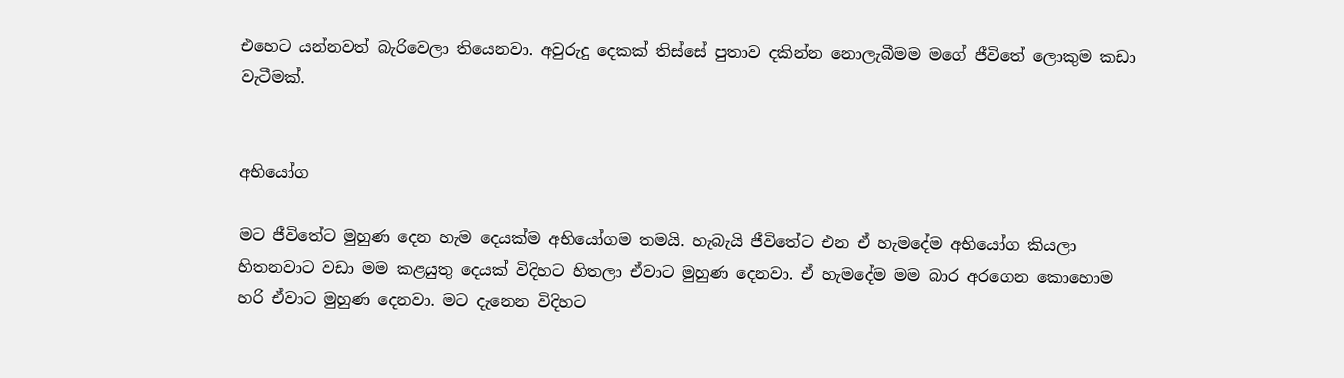එහෙට යන්නවත් බැරිවෙලා තියෙනවා. අවුරුදු දෙකක් තිස්සේ පුතාව දකින්න නොලැබීමම මගේ ජීවිතේ ලොකුම කඩා වැටීමක්.


අභියෝග

මට ජීවිතේට මුහුණ දෙන හැම දෙයක්ම අභියෝගම තමයි. හැබැයි ජීවිතේට එන ඒ හැමදේම අභියෝග කියලා හිතනවාට වඩා මම කළයුතු දෙයක් විදිහට හිතලා ඒවාට මුහුණ දෙනවා. ඒ හැමදේම මම බාර අරගෙන කොහොම හරි ඒවාට මුහුණ දෙනවා. මට දැනෙන විදිහට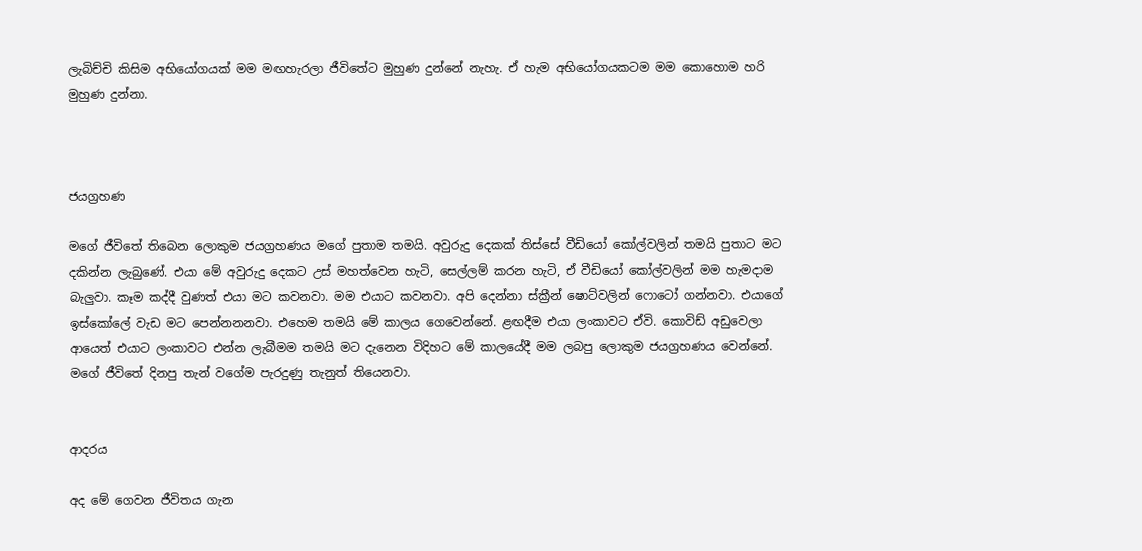ලැබිච්චි කිසිම අභියෝගයක් මම මඟහැරලා ජීවිතේට මුහුණ දුන්නේ නැහැ. ඒ හැම අභියෝගයකටම මම කොහොම හරි මුහුණ දුන්නා.



ජයග්‍රහණ

මගේ ජීවිතේ තිබෙන ලොකුම ජයග්‍රහණය මගේ පුතාම තමයි. අවුරුදු දෙකක් තිස්සේ වීඩියෝ කෝල්වලින් තමයි පුතාට මට දකින්න ලැබුණේ. එයා මේ අවුරුදු දෙකට උස් මහත්වෙන හැටි, සෙල්ලම් කරන හැටි, ඒ වීඩියෝ කෝල්වලින් මම හැමදාම බැලුවා. කෑම කද්දී වුණත් එයා මට කවනවා. මම එයාට කවනවා. අපි දෙන්නා ස්ක්‍රීන් ෂොට්වලින් ෆොටෝ ගන්නවා. එයාගේ ඉස්කෝලේ වැඩ මට පෙන්නනනවා. එහෙම තමයි මේ කාලය ගෙවෙන්නේ. ළඟදීම එයා ලංකාවට ඒවි. කොවිඩ් අඩුවෙලා ආයෙත් එයාට ලංකාවට එන්න ලැබීමම තමයි මට දැනෙන විදිහට මේ කාලයේදී මම ලබපු ලොකුම ජයග්‍රහණය වෙන්නේ. මගේ ජීවිතේ දිනපු තැන් වගේම පැරදුණු තැනුත් තියෙනවා.


ආදරය

අද මේ ගෙවන ජීවිතය ගැන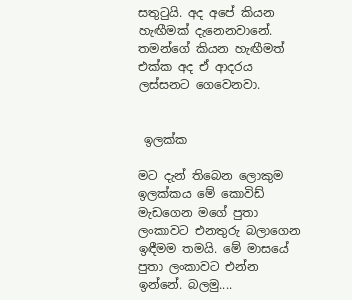සතුටුයි. අද අපේ කියන හැඟීමක් දැනෙනවානේ. තමන්ගේ කියන හැඟීමත් එක්ක අද ඒ ආදරය ලස්සනට ගෙවෙනවා.


 ඉලක්ක

මට දැන් තිබෙන ලොකුම ඉලක්කය මේ කොවිඩ් මැඩගෙන මගේ පුතා ලංකාවට එනතුරු බලාගෙන ඉඳීමම තමයි. මේ මාසයේ පුතා ලංකාවට එන්න ඉන්නේ. බලමු....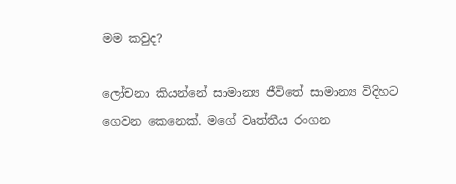මම කවුද?

ලෝචනා කියන්නේ සාමාන්‍ය ජීවිතේ සාමාන්‍ය විදිහට ගෙවන කෙනෙක්. මගේ වෘත්තීය රංගන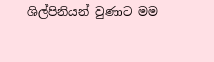ශිල්පිනියන් වුණාට මම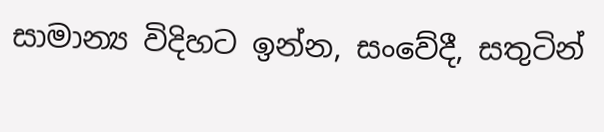සාමාන්‍ය විදිහට ඉන්න, සංවේදී, සතුටින්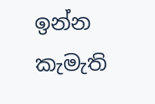ඉන්න කැමැති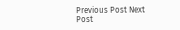Previous Post Next Post